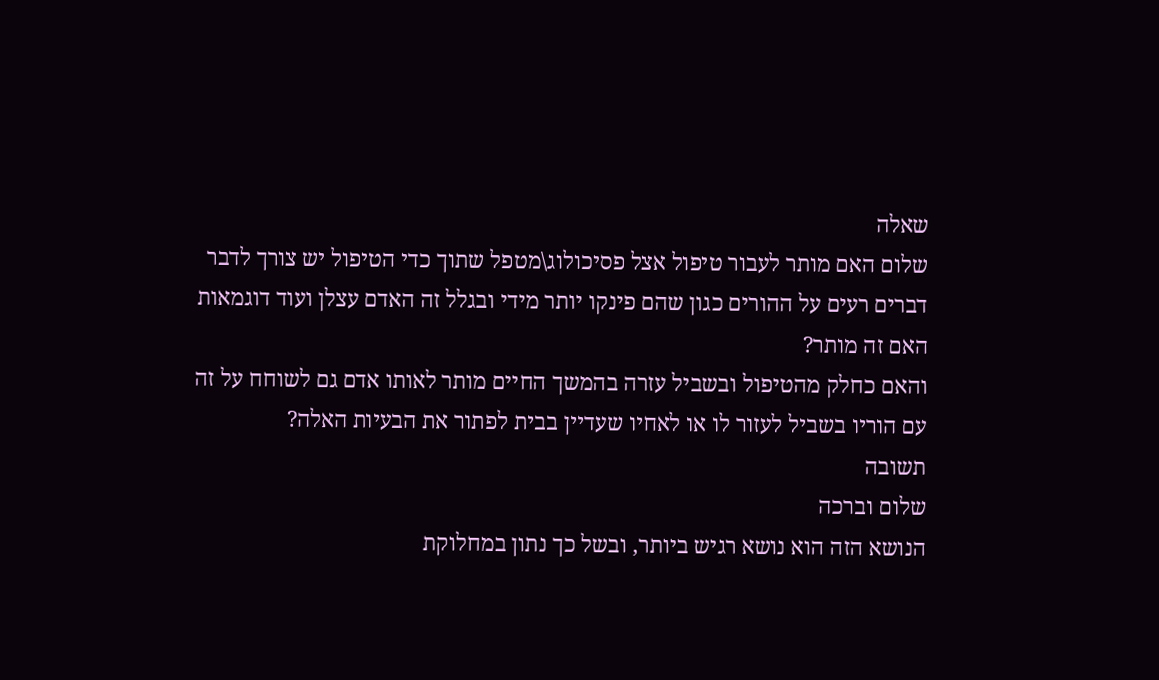שאלה
שלום האם מותר לעבור טיפול אצל פסיכולוג\מטפל שתוך כדי הטיפול יש צורך לדבר דברים רעים על ההורים כגון שהם פינקו יותר מידי ובגלל זה האדם עצלן ועוד דוגמאות האם זה מותר?
והאם כחלק מהטיפול ובשביל עזרה בהמשך החיים מותר לאותו אדם גם לשוחח על זה עם הוריו בשביל לעזור לו או לאחיו שעדיין בבית לפתור את הבעיות האלה?
תשובה
שלום וברכה
הנושא הזה הוא נושא רגיש ביותר, ובשל כך נתון במחלוקת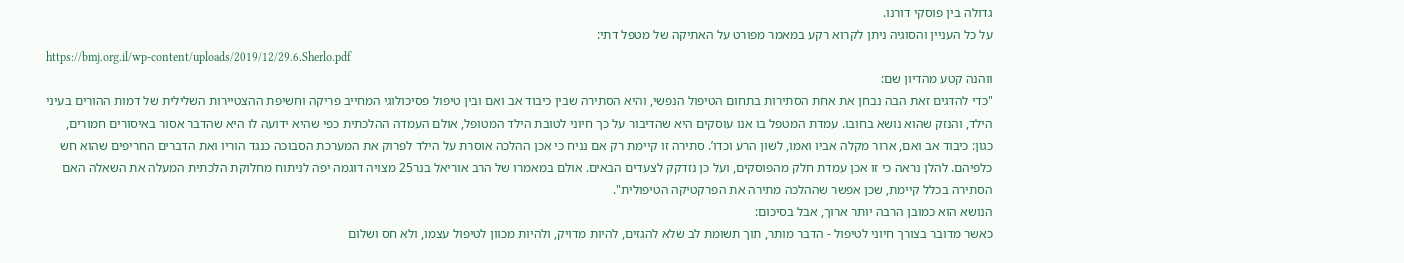גדולה בין פוסקי דורנו.
על כל העניין והסוגיה ניתן לקרוא רקע במאמר מפורט על האתיקה של מטפל דתי:
https://bmj.org.il/wp-content/uploads/2019/12/29.6.Sherlo.pdf
ווהנה קטע מהדיון שם:
"כדי להדגים זאת הבה נבחן את אחת הסתירות בתחום הטיפול הנפשי, והיא הסתירה שבין כיבוד אב ואם ובין טיפול פסיכולוגי המחייב פריקה וחשיפת ההצטיירות השלילית של דמות ההורים בעיני הילד, והנזק שהוא נושא בחובו. עמדת המטפל בו אנו עוסקים היא שהדיבור על כך חיוני לטובת הילד המטופל, אולם העמדה ההלכתית כפי שהיא ידועה לו היא שהדבר אסור באיסורים חמורים, כגון: כיבוד אב ואם, ארור מקלה אביו ואמו, לשון הרע וכדו’. סתירה זו קיימת רק אם נניח כי אכן ההלכה אוסרת על הילד לפרוק את המערכת הסבוכה כנגד הוריו ואת הדברים החריפים שהוא חש כלפיהם. להלן נראה כי זו אכן עמדת חלק מהפוסקים, ועל כן נזדקק לצעדים הבאים. אולם במאמרו של הרב אוריאל בנר25 מצויה דוגמה יפה לניתוח מחלוקת הלכתית המעלה את השאלה האם הסתירה בכלל קיימת, שכן אפשר שההלכה מתירה את הפרקטיקה הטיפולית".
הנושא הוא כמובן הרבה יותר ארוך, אבל בסיכום:
כאשר מדובר בצורך חיוני לטיפול - הדבר מותר, תוך תשומת לב שלא להגזים, להיות מדויק, ולהיות מכוון לטיפול עצמו, ולא חס ושלום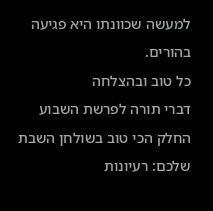למעשה שכוונתו היא פגיעה בהורים.
כל טוב ובהצלחה
דברי תורה לפרשת השבוע
החלק הכי טוב בשולחן השבת שלכם: רעיונות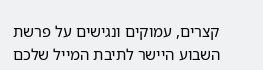קצרים, עמוקים ונגישים על פרשת השבוע היישר לתיבת המייל שלכם